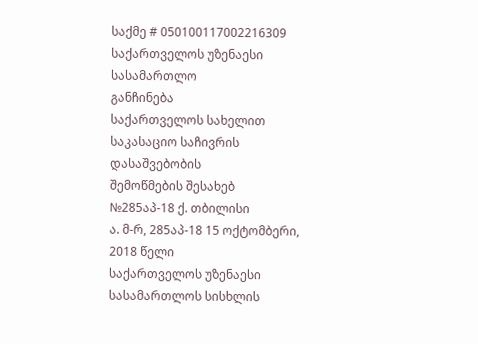საქმე # 050100117002216309
საქართველოს უზენაესი სასამართლო
განჩინება
საქართველოს სახელით
საკასაციო საჩივრის დასაშვებობის
შემოწმების შესახებ
№285აპ-18 ქ. თბილისი
ა. მ-რ, 285აპ-18 15 ოქტომბერი, 2018 წელი
საქართველოს უზენაესი სასამართლოს სისხლის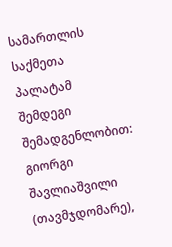სამართლის საქმეთა პალატამ შემდეგი შემადგენლობით:
გიორგი შავლიაშვილი (თავმჯდომარე),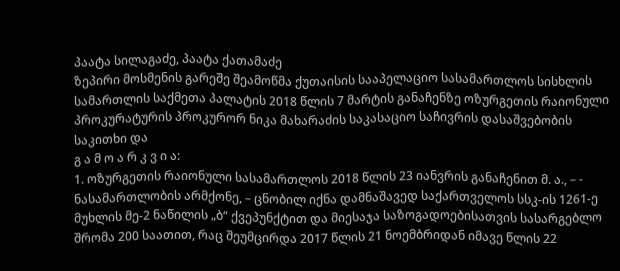პაატა სილაგაძე, პაატა ქათამაძე
ზეპირი მოსმენის გარეშე შეამოწმა ქუთაისის სააპელაციო სასამართლოს სისხლის სამართლის საქმეთა პალატის 2018 წლის 7 მარტის განაჩენზე ოზურგეთის რაიონული პროკურატურის პროკურორ ნიკა მახარაძის საკასაციო საჩივრის დასაშვებობის საკითხი და
გ ა მ ო ა რ კ ვ ი ა:
1. ოზურგეთის რაიონული სასამართლოს 2018 წლის 23 იანვრის განაჩენით მ. ა., – - ნასამართლობის არმქონე, – ცნობილ იქნა დამნაშავედ საქართველოს სსკ-ის 1261-ე მუხლის მე-2 ნაწილის „ბ“ ქვეპუნქტით და მიესაჯა საზოგადოებისათვის სასარგებლო შრომა 200 საათით, რაც შეუმცირდა 2017 წლის 21 ნოემბრიდან იმავე წლის 22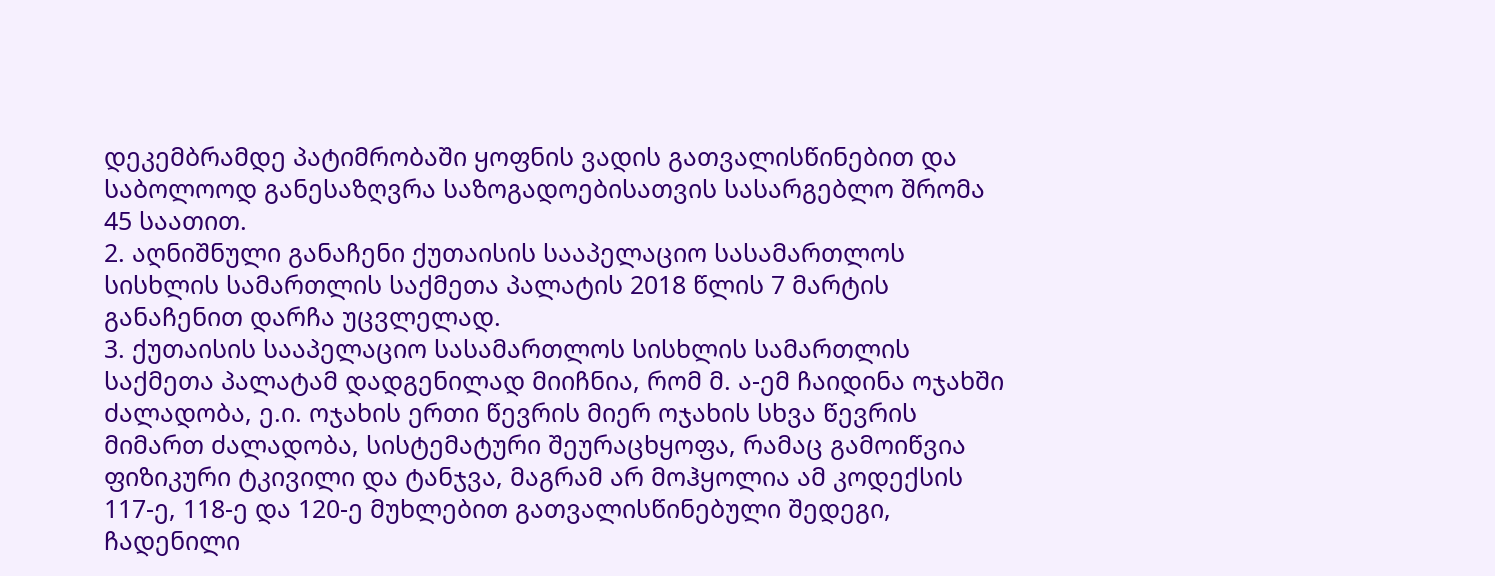დეკემბრამდე პატიმრობაში ყოფნის ვადის გათვალისწინებით და საბოლოოდ განესაზღვრა საზოგადოებისათვის სასარგებლო შრომა 45 საათით.
2. აღნიშნული განაჩენი ქუთაისის სააპელაციო სასამართლოს სისხლის სამართლის საქმეთა პალატის 2018 წლის 7 მარტის განაჩენით დარჩა უცვლელად.
3. ქუთაისის სააპელაციო სასამართლოს სისხლის სამართლის საქმეთა პალატამ დადგენილად მიიჩნია, რომ მ. ა-ემ ჩაიდინა ოჯახში ძალადობა, ე.ი. ოჯახის ერთი წევრის მიერ ოჯახის სხვა წევრის მიმართ ძალადობა, სისტემატური შეურაცხყოფა, რამაც გამოიწვია ფიზიკური ტკივილი და ტანჯვა, მაგრამ არ მოჰყოლია ამ კოდექსის 117-ე, 118-ე და 120-ე მუხლებით გათვალისწინებული შედეგი, ჩადენილი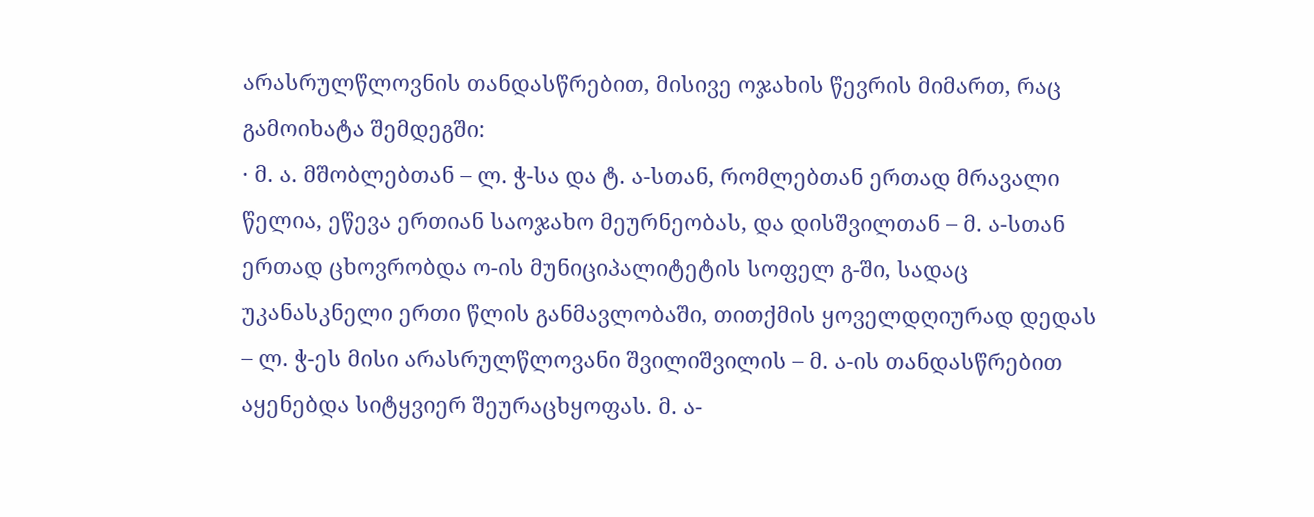არასრულწლოვნის თანდასწრებით, მისივე ოჯახის წევრის მიმართ, რაც გამოიხატა შემდეგში:
· მ. ა. მშობლებთან – ლ. ჭ-სა და ტ. ა-სთან, რომლებთან ერთად მრავალი წელია, ეწევა ერთიან საოჯახო მეურნეობას, და დისშვილთან – მ. ა-სთან ერთად ცხოვრობდა ო-ის მუნიციპალიტეტის სოფელ გ-ში, სადაც უკანასკნელი ერთი წლის განმავლობაში, თითქმის ყოველდღიურად დედას – ლ. ჭ-ეს მისი არასრულწლოვანი შვილიშვილის – მ. ა-ის თანდასწრებით აყენებდა სიტყვიერ შეურაცხყოფას. მ. ა-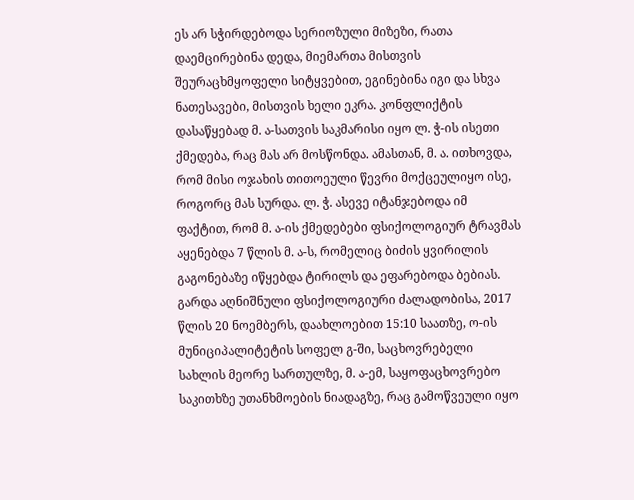ეს არ სჭირდებოდა სერიოზული მიზეზი, რათა დაემცირებინა დედა, მიემართა მისთვის შეურაცხმყოფელი სიტყვებით, ეგინებინა იგი და სხვა ნათესავები, მისთვის ხელი ეკრა. კონფლიქტის დასაწყებად მ. ა-სათვის საკმარისი იყო ლ. ჭ-ის ისეთი ქმედება, რაც მას არ მოსწონდა. ამასთან, მ. ა. ითხოვდა, რომ მისი ოჯახის თითოეული წევრი მოქცეულიყო ისე, როგორც მას სურდა. ლ. ჭ. ასევე იტანჯებოდა იმ ფაქტით, რომ მ. ა-ის ქმედებები ფსიქოლოგიურ ტრავმას აყენებდა 7 წლის მ. ა-ს, რომელიც ბიძის ყვირილის გაგონებაზე იწყებდა ტირილს და ეფარებოდა ბებიას. გარდა აღნიშნული ფსიქოლოგიური ძალადობისა, 2017 წლის 20 ნოემბერს, დაახლოებით 15:10 საათზე, ო-ის მუნიციპალიტეტის სოფელ გ-ში, საცხოვრებელი სახლის მეორე სართულზე, მ. ა-ემ, საყოფაცხოვრებო საკითხზე უთანხმოების ნიადაგზე, რაც გამოწვეული იყო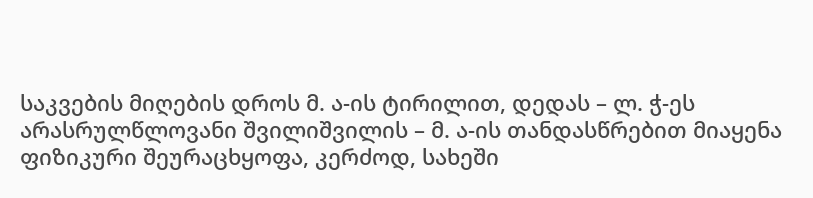საკვების მიღების დროს მ. ა-ის ტირილით, დედას – ლ. ჭ-ეს არასრულწლოვანი შვილიშვილის – მ. ა-ის თანდასწრებით მიაყენა ფიზიკური შეურაცხყოფა, კერძოდ, სახეში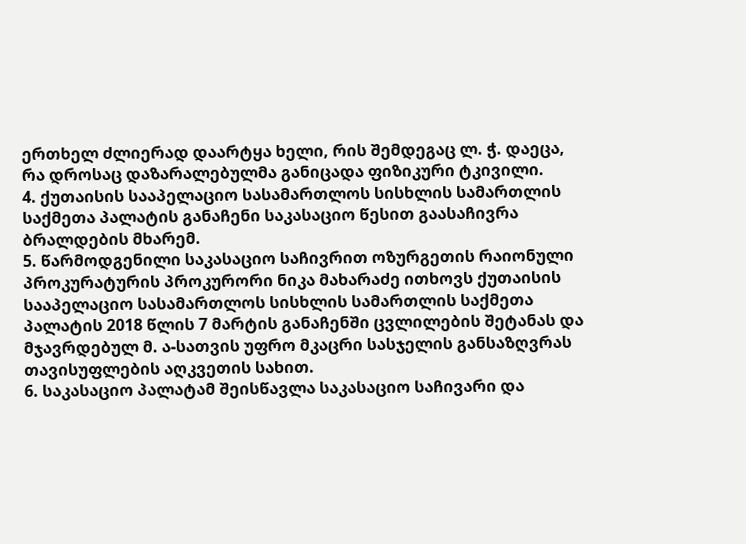ერთხელ ძლიერად დაარტყა ხელი, რის შემდეგაც ლ. ჭ. დაეცა, რა დროსაც დაზარალებულმა განიცადა ფიზიკური ტკივილი.
4. ქუთაისის სააპელაციო სასამართლოს სისხლის სამართლის საქმეთა პალატის განაჩენი საკასაციო წესით გაასაჩივრა ბრალდების მხარემ.
5. წარმოდგენილი საკასაციო საჩივრით ოზურგეთის რაიონული პროკურატურის პროკურორი ნიკა მახარაძე ითხოვს ქუთაისის სააპელაციო სასამართლოს სისხლის სამართლის საქმეთა პალატის 2018 წლის 7 მარტის განაჩენში ცვლილების შეტანას და მჯავრდებულ მ. ა-სათვის უფრო მკაცრი სასჯელის განსაზღვრას თავისუფლების აღკვეთის სახით.
6. საკასაციო პალატამ შეისწავლა საკასაციო საჩივარი და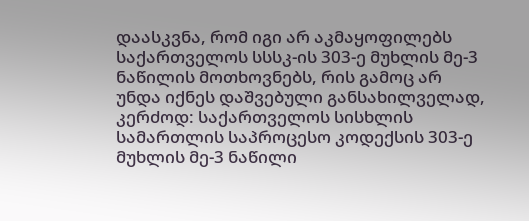დაასკვნა, რომ იგი არ აკმაყოფილებს საქართველოს სსსკ-ის 303-ე მუხლის მე-3 ნაწილის მოთხოვნებს, რის გამოც არ უნდა იქნეს დაშვებული განსახილველად, კერძოდ: საქართველოს სისხლის სამართლის საპროცესო კოდექსის 303-ე მუხლის მე-3 ნაწილი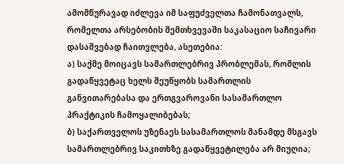ამომწურავად იძლევა იმ საფუძველთა ჩამონათვალს, რომელთა არსებობის შემთხვევაში საკასაციო საჩივარი დასაშვებად ჩაითვლება, ასეთებია:
ა) საქმე მოიცავს სამართლებრივ პრობლემას, რომლის გადაწყვეტაც ხელს შეუწყობს სამართლის განვითარებასა და ერთგვაროვანი სასამართლო პრაქტიკის ჩამოყალიბებას;
ბ) საქართველოს უზენაეს სასამართლოს მანამდე მსგავს სამართლებრივ საკითხზე გადაწყვეტილება არ მიუღია;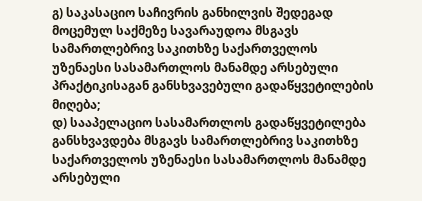გ) საკასაციო საჩივრის განხილვის შედეგად მოცემულ საქმეზე სავარაუდოა მსგავს სამართლებრივ საკითხზე საქართველოს უზენაესი სასამართლოს მანამდე არსებული პრაქტიკისაგან განსხვავებული გადაწყვეტილების მიღება;
დ) სააპელაციო სასამართლოს გადაწყვეტილება განსხვავდება მსგავს სამართლებრივ საკითხზე საქართველოს უზენაესი სასამართლოს მანამდე არსებული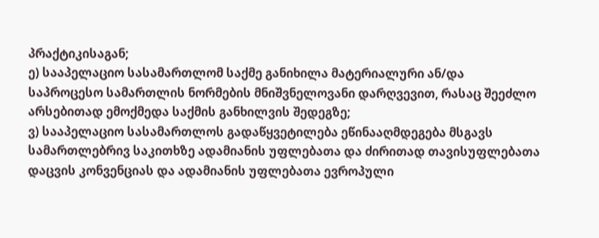პრაქტიკისაგან;
ე) სააპელაციო სასამართლომ საქმე განიხილა მატერიალური ან/და საპროცესო სამართლის ნორმების მნიშვნელოვანი დარღვევით, რასაც შეეძლო არსებითად ემოქმედა საქმის განხილვის შედეგზე;
ვ) სააპელაციო სასამართლოს გადაწყვეტილება ეწინააღმდეგება მსგავს სამართლებრივ საკითხზე ადამიანის უფლებათა და ძირითად თავისუფლებათა დაცვის კონვენციას და ადამიანის უფლებათა ევროპული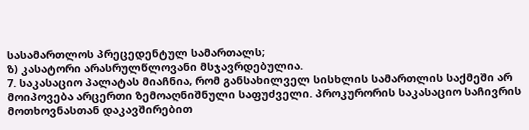სასამართლოს პრეცედენტულ სამართალს;
ზ) კასატორი არასრულწლოვანი მსჯავრდებულია.
7. საკასაციო პალატას მიაჩნია, რომ განსახილველ სისხლის სამართლის საქმეში არ მოიპოვება არცერთი ზემოაღნიშნული საფუძველი. პროკურორის საკასაციო საჩივრის მოთხოვნასთან დაკავშირებით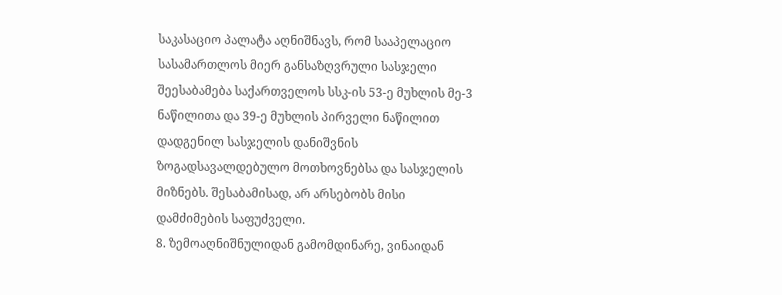საკასაციო პალატა აღნიშნავს, რომ სააპელაციო სასამართლოს მიერ განსაზღვრული სასჯელი შეესაბამება საქართველოს სსკ-ის 53-ე მუხლის მე-3 ნაწილითა და 39-ე მუხლის პირველი ნაწილით დადგენილ სასჯელის დანიშვნის ზოგადსავალდებულო მოთხოვნებსა და სასჯელის მიზნებს. შესაბამისად, არ არსებობს მისი დამძიმების საფუძველი.
8. ზემოაღნიშნულიდან გამომდინარე, ვინაიდან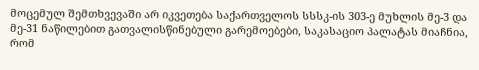მოცემულ შემთხვევაში არ იკვეთება საქართველოს სსსკ-ის 303-ე მუხლის მე-3 და მე-31 ნაწილებით გათვალისწინებული გარემოებები, საკასაციო პალატას მიაჩნია, რომ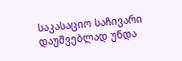საკასაციო საჩივარი დაუშვებლად უნდა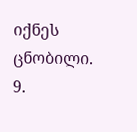იქნეს ცნობილი.
9.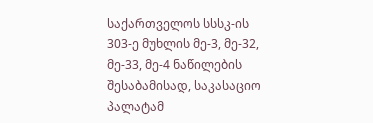საქართველოს სსსკ-ის 303-ე მუხლის მე-3, მე-32, მე-33, მე-4 ნაწილების შესაბამისად, საკასაციო პალატამ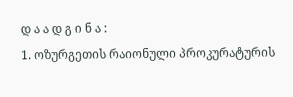დ ა ა დ გ ი ნ ა :
1. ოზურგეთის რაიონული პროკურატურის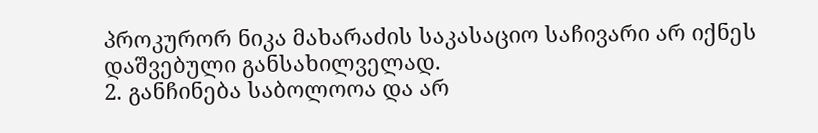პროკურორ ნიკა მახარაძის საკასაციო საჩივარი არ იქნეს დაშვებული განსახილველად.
2. განჩინება საბოლოოა და არ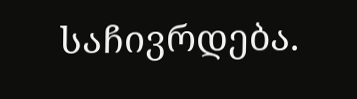საჩივრდება.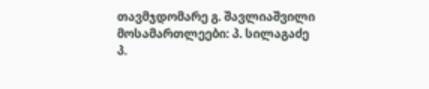თავმჯდომარე გ. შავლიაშვილი
მოსამართლეები: პ. სილაგაძე
პ.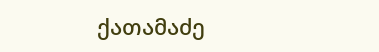ქათამაძე